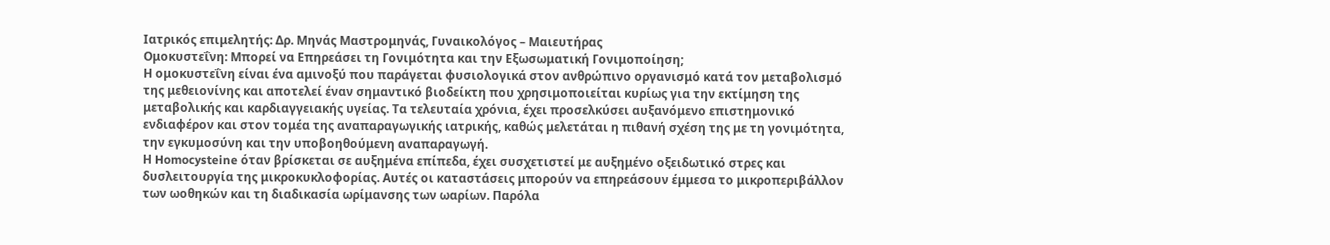Ιατρικός επιμελητής: Δρ. Μηνάς Μαστρομηνάς, Γυναικολόγος – Μαιευτήρας
Ομοκυστεΐνη: Μπορεί να Επηρεάσει τη Γονιμότητα και την Εξωσωματική Γονιμοποίηση;
Η ομοκυστεΐνη είναι ένα αμινοξύ που παράγεται φυσιολογικά στον ανθρώπινο οργανισμό κατά τον μεταβολισμό της μεθειονίνης και αποτελεί έναν σημαντικό βιοδείκτη που χρησιμοποιείται κυρίως για την εκτίμηση της μεταβολικής και καρδιαγγειακής υγείας. Τα τελευταία χρόνια, έχει προσελκύσει αυξανόμενο επιστημονικό ενδιαφέρον και στον τομέα της αναπαραγωγικής ιατρικής, καθώς μελετάται η πιθανή σχέση της με τη γονιμότητα, την εγκυμοσύνη και την υποβοηθούμενη αναπαραγωγή.
Η Homocysteine όταν βρίσκεται σε αυξημένα επίπεδα, έχει συσχετιστεί με αυξημένο οξειδωτικό στρες και δυσλειτουργία της μικροκυκλοφορίας. Αυτές οι καταστάσεις μπορούν να επηρεάσουν έμμεσα το μικροπεριβάλλον των ωοθηκών και τη διαδικασία ωρίμανσης των ωαρίων. Παρόλα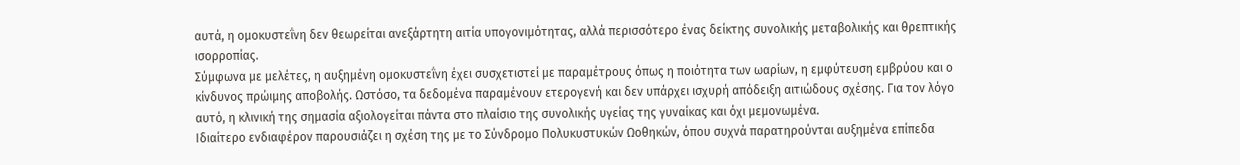αυτά, η ομοκυστεΐνη δεν θεωρείται ανεξάρτητη αιτία υπογονιμότητας, αλλά περισσότερο ένας δείκτης συνολικής μεταβολικής και θρεπτικής ισορροπίας.
Σύμφωνα με μελέτες, η αυξημένη ομοκυστεΐνη έχει συσχετιστεί με παραμέτρους όπως η ποιότητα των ωαρίων, η εμφύτευση εμβρύου και ο κίνδυνος πρώιμης αποβολής. Ωστόσο, τα δεδομένα παραμένουν ετερογενή και δεν υπάρχει ισχυρή απόδειξη αιτιώδους σχέσης. Για τον λόγο αυτό, η κλινική της σημασία αξιολογείται πάντα στο πλαίσιο της συνολικής υγείας της γυναίκας και όχι μεμονωμένα.
Ιδιαίτερο ενδιαφέρον παρουσιάζει η σχέση της με το Σύνδρομο Πολυκυστυκών Ωοθηκών, όπου συχνά παρατηρούνται αυξημένα επίπεδα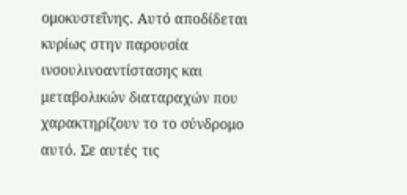ομοκυστεΐνης. Αυτό αποδίδεται κυρίως στην παρουσία ινσουλινοαντίστασης και μεταβολικών διαταραχών που χαρακτηρίζουν το το σύνδρομο αυτό. Σε αυτές τις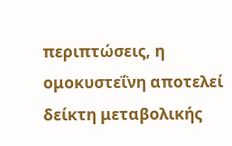περιπτώσεις, η ομοκυστεΐνη αποτελεί δείκτη μεταβολικής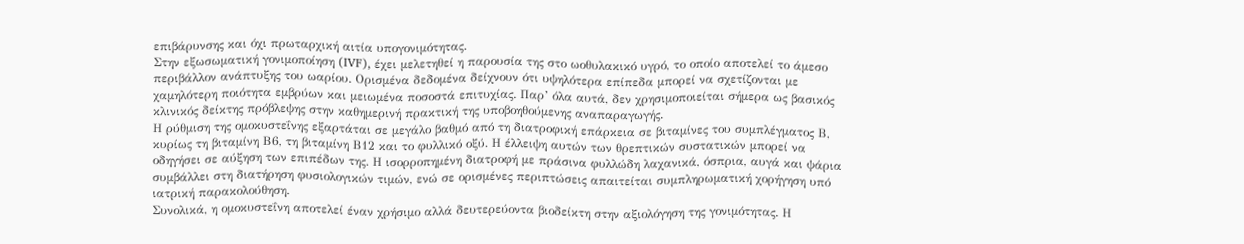επιβάρυνσης και όχι πρωταρχική αιτία υπογονιμότητας.
Στην εξωσωματική γονιμοποίηση (IVF), έχει μελετηθεί η παρουσία της στο ωοθυλακικό υγρό, το οποίο αποτελεί το άμεσο περιβάλλον ανάπτυξης του ωαρίου. Ορισμένα δεδομένα δείχνουν ότι υψηλότερα επίπεδα μπορεί να σχετίζονται με χαμηλότερη ποιότητα εμβρύων και μειωμένα ποσοστά επιτυχίας. Παρ’ όλα αυτά, δεν χρησιμοποιείται σήμερα ως βασικός κλινικός δείκτης πρόβλεψης στην καθημερινή πρακτική της υποβοηθούμενης αναπαραγωγής.
Η ρύθμιση της ομοκυστεΐνης εξαρτάται σε μεγάλο βαθμό από τη διατροφική επάρκεια σε βιταμίνες του συμπλέγματος Β, κυρίως τη βιταμίνη Β6, τη βιταμίνη Β12 και το φυλλικό οξύ. Η έλλειψη αυτών των θρεπτικών συστατικών μπορεί να οδηγήσει σε αύξηση των επιπέδων της. Η ισορροπημένη διατροφή με πράσινα φυλλώδη λαχανικά, όσπρια, αυγά και ψάρια συμβάλλει στη διατήρηση φυσιολογικών τιμών, ενώ σε ορισμένες περιπτώσεις απαιτείται συμπληρωματική χορήγηση υπό ιατρική παρακολούθηση.
Συνολικά, η ομοκυστεΐνη αποτελεί έναν χρήσιμο αλλά δευτερεύοντα βιοδείκτη στην αξιολόγηση της γονιμότητας. Η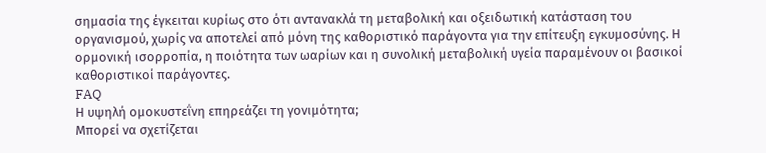σημασία της έγκειται κυρίως στο ότι αντανακλά τη μεταβολική και οξειδωτική κατάσταση του οργανισμού, χωρίς να αποτελεί από μόνη της καθοριστικό παράγοντα για την επίτευξη εγκυμοσύνης. Η ορμονική ισορροπία, η ποιότητα των ωαρίων και η συνολική μεταβολική υγεία παραμένουν οι βασικοί καθοριστικοί παράγοντες.
FAQ
Η υψηλή ομοκυστεΐνη επηρεάζει τη γονιμότητα;
Μπορεί να σχετίζεται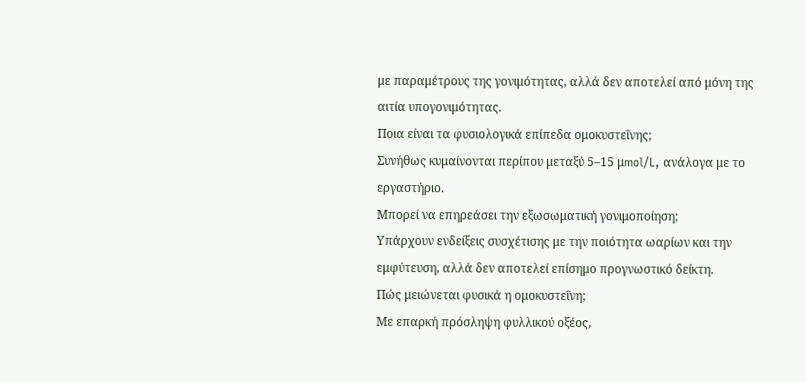με παραμέτρους της γονιμότητας, αλλά δεν αποτελεί από μόνη της αιτία υπογονιμότητας.
Ποια είναι τα φυσιολογικά επίπεδα ομοκυστεΐνης;
Συνήθως κυμαίνονται περίπου μεταξύ 5–15 μmol/L, ανάλογα με το εργαστήριο.
Μπορεί να επηρεάσει την εξωσωματική γονιμοποίηση;
Υπάρχουν ενδείξεις συσχέτισης με την ποιότητα ωαρίων και την εμφύτευση, αλλά δεν αποτελεί επίσημο προγνωστικό δείκτη.
Πώς μειώνεται φυσικά η ομοκυστεΐνη;
Με επαρκή πρόσληψη φυλλικού οξέος,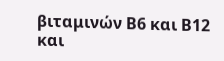βιταμινών Β6 και Β12 και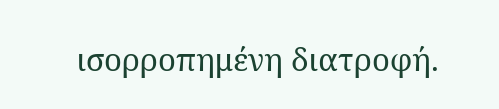ισορροπημένη διατροφή.